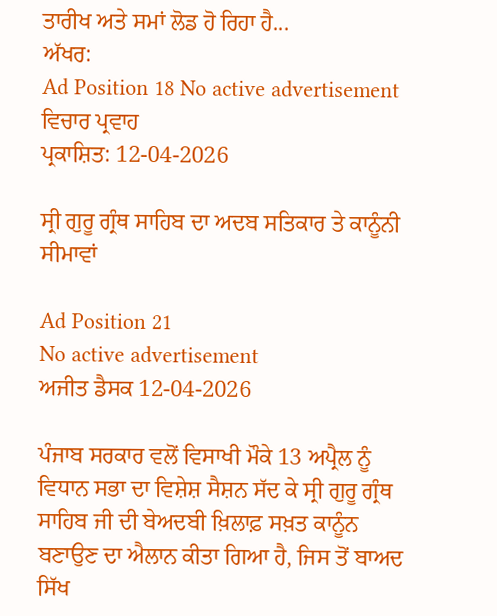ਤਾਰੀਖ ਅਤੇ ਸਮਾਂ ਲੋਡ ਹੋ ਰਿਹਾ ਹੈ...
ਅੱਖਰ:
Ad Position 18 No active advertisement
ਵਿਚਾਰ ਪ੍ਰਵਾਹ
ਪ੍ਰਕਾਸ਼ਿਤ: 12-04-2026

ਸ੍ਰੀ ਗੁਰੂ ਗ੍ਰੰਥ ਸਾਹਿਬ ਦਾ ਅਦਬ ਸਤਿਕਾਰ ਤੇ ਕਾਨੂੰਨੀ ਸੀਮਾਵਾਂ

Ad Position 21
No active advertisement
ਅਜੀਤ ਡੈਸਕ 12-04-2026

ਪੰਜਾਬ ਸਰਕਾਰ ਵਲੋਂ ਵਿਸਾਖੀ ਮੌਕੇ 13 ਅਪ੍ਰੈਲ ਨੂੰ ਵਿਧਾਨ ਸਭਾ ਦਾ ਵਿਸ਼ੇਸ਼ ਸੈਸ਼ਨ ਸੱਦ ਕੇ ਸ੍ਰੀ ਗੁਰੂ ਗ੍ਰੰਥ ਸਾਹਿਬ ਜੀ ਦੀ ਬੇਅਦਬੀ ਖ਼ਿਲਾਫ਼ ਸਖ਼ਤ ਕਾਨੂੰਨ ਬਣਾਉਣ ਦਾ ਐਲਾਨ ਕੀਤਾ ਗਿਆ ਹੈ, ਜਿਸ ਤੋਂ ਬਾਅਦ ਸਿੱਖ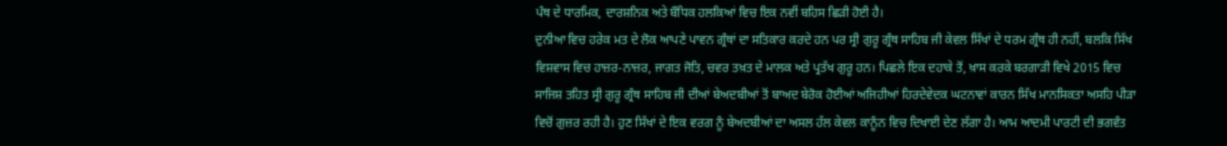ਪੰਥ ਦੇ ਧਾਰਮਿਕ, ਦਾਰਸ਼ਨਿਕ ਅਤੇ ਬੌਧਿਕ ਹਲਕਿਆਂ ਵਿਚ ਇਕ ਨਵੀਂ ਬਹਿਸ ਛਿੜੀ ਹੋਈ ਹੈ।
ਦੁਨੀਆ ਵਿਚ ਹਰੇਕ ਮਤ ਦੇ ਲੋਕ ਆਪਣੇ ਪਾਵਨ ਗ੍ਰੰਥਾਂ ਦਾ ਸਤਿਕਾਰ ਕਰਦੇ ਹਨ ਪਰ ਸ੍ਰੀ ਗੁਰੂ ਗ੍ਰੰਥ ਸਾਹਿਬ ਜੀ ਕੇਵਲ ਸਿੱਖਾਂ ਦੇ ਧਰਮ ਗ੍ਰੰਥ ਹੀ ਨਹੀਂ, ਬਲਕਿ ਸਿੱਖ ਵਿਸ਼ਵਾਸ ਵਿਚ ਹਾਜ਼ਰ-ਨਾਜ਼ਰ, ਜਾਗਤ ਜੋਤਿ, ਚਵਰ ਤਖ਼ਤ ਦੇ ਮਾਲਕ ਅਤੇ ਪ੍ਰਤੱਖ ਗੁਰੂ ਹਨ। ਪਿਛਲੇ ਇਕ ਦਹਾਕੇ ਤੋਂ, ਖ਼ਾਸ ਕਰਕੇ ਬਰਗਾੜੀ ਵਿਖੇ 2015 ਵਿਚ ਸਾਜਿਸ਼ ਤਹਿਤ ਸ੍ਰੀ ਗੁਰੂ ਗ੍ਰੰਥ ਸਾਹਿਬ ਜੀ ਦੀਆਂ ਬੇਅਦਬੀਆਂ ਤੋਂ ਬਾਅਦ ਬੇਰੋਕ ਹੋਈਆਂ ਅਜਿਹੀਆਂ ਹਿਰਦੇਵੇਦਕ ਘਟਨਾਵਾਂ ਕਾਰਨ ਸਿੱਖ ਮਾਨਸਿਕਤਾ ਅਸਹਿ ਪੀੜਾ ਵਿਚੋਂ ਗੁਜ਼ਰ ਰਹੀ ਹੈ। ਹੁਣ ਸਿੱਖਾਂ ਦੇ ਇਕ ਵਰਗ ਨੂੰ ਬੇਅਦਬੀਆਂ ਦਾ ਅਸਲ ਹੱਲ ਕੇਵਲ ਕਾਨੂੰਨ ਵਿਚ ਦਿਖਾਈ ਦੇਣ ਲੱਗਾ ਹੈ। ਆਮ ਆਦਮੀ ਪਾਰਟੀ ਦੀ ਭਗਵੰਤ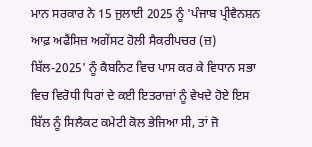ਮਾਨ ਸਰਕਾਰ ਨੇ 15 ਜੁਲਾਈ 2025 ਨੂੰ 'ਪੰਜਾਬ ਪ੍ਰੀਵੈਨਸ਼ਨ ਆਫ਼ ਅਫੈਂਸਿਜ਼ ਅਗੇਂਸਟ ਹੋਲੀ ਸੈਕਰੀਪਚਰ (ਜ਼) ਬਿੱਲ-2025' ਨੂੰ ਕੈਬਨਿਟ ਵਿਚ ਪਾਸ ਕਰ ਕੇ ਵਿਧਾਨ ਸਭਾ ਵਿਚ ਵਿਰੋਧੀ ਧਿਰਾਂ ਦੇ ਕਈ ਇਤਰਾਜ਼ਾਂ ਨੂੰ ਵੇਖਦੇ ਹੋਏ ਇਸ ਬਿੱਲ ਨੂੰ ਸਿਲੈਕਟ ਕਮੇਟੀ ਕੋਲ ਭੇਜਿਆ ਸੀ, ਤਾਂ ਜੋ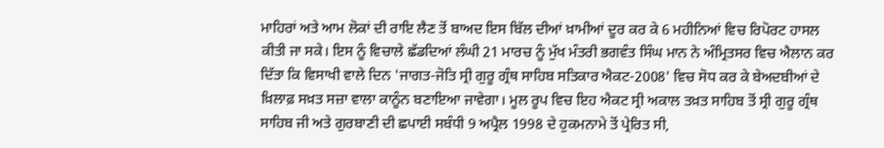ਮਾਹਿਰਾਂ ਅਤੇ ਆਮ ਲੋਕਾਂ ਦੀ ਰਾਇ ਲੈਣ ਤੋਂ ਬਾਅਦ ਇਸ ਬਿੱਲ ਦੀਆਂ ਖ਼ਾਮੀਆਂ ਦੂਰ ਕਰ ਕੇ 6 ਮਹੀਨਿਆਂ ਵਿਚ ਰਿਪੋਰਟ ਹਾਸਲ ਕੀਤੀ ਜਾ ਸਕੇ। ਇਸ ਨੂੰ ਵਿਚਾਲੇ ਛੱਡਦਿਆਂ ਲੰਘੀ 21 ਮਾਰਚ ਨੂੰ ਮੁੱਖ ਮੰਤਰੀ ਭਗਵੰਤ ਸਿੰਘ ਮਾਨ ਨੇ ਅੰਮ੍ਰਿਤਸਰ ਵਿਚ ਐਲਾਨ ਕਰ ਦਿੱਤਾ ਕਿ ਵਿਸਾਖੀ ਵਾਲੇ ਦਿਨ 'ਜਾਗਤ-ਜੋਤਿ ਸ੍ਰੀ ਗੁਰੂ ਗ੍ਰੰਥ ਸਾਹਿਬ ਸਤਿਕਾਰ ਐਕਟ-2008' ਵਿਚ ਸੋਧ ਕਰ ਕੇ ਬੇਅਦਬੀਆਂ ਦੇ ਖ਼ਿਲਾਫ਼ ਸਖ਼ਤ ਸਜ਼ਾ ਵਾਲਾ ਕਾਨੂੰਨ ਬਣਾਇਆ ਜਾਵੇਗਾ। ਮੂਲ ਰੂਪ ਵਿਚ ਇਹ ਐਕਟ ਸ੍ਰੀ ਅਕਾਲ ਤਖ਼ਤ ਸਾਹਿਬ ਤੋਂ ਸ੍ਰੀ ਗੁਰੂ ਗ੍ਰੰਥ ਸਾਹਿਬ ਜੀ ਅਤੇ ਗੁਰਬਾਣੀ ਦੀ ਛਪਾਈ ਸਬੰਧੀ 9 ਅਪ੍ਰੈਲ 1998 ਦੇ ਹੁਕਮਨਾਮੇ ਤੋਂ ਪ੍ਰੇਰਿਤ ਸੀ,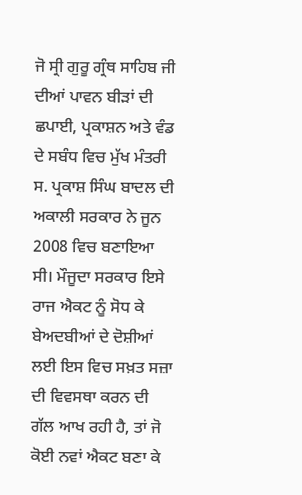ਜੋ ਸ੍ਰੀ ਗੁਰੂ ਗ੍ਰੰਥ ਸਾਹਿਬ ਜੀ ਦੀਆਂ ਪਾਵਨ ਬੀੜਾਂ ਦੀ ਛਪਾਈ, ਪ੍ਰਕਾਸ਼ਨ ਅਤੇ ਵੰਡ ਦੇ ਸਬੰਧ ਵਿਚ ਮੁੱਖ ਮੰਤਰੀ ਸ. ਪ੍ਰਕਾਸ਼ ਸਿੰਘ ਬਾਦਲ ਦੀ ਅਕਾਲੀ ਸਰਕਾਰ ਨੇ ਜੂਨ 2008 ਵਿਚ ਬਣਾਇਆ ਸੀ। ਮੌਜੂਦਾ ਸਰਕਾਰ ਇਸੇ ਰਾਜ ਐਕਟ ਨੂੰ ਸੋਧ ਕੇ ਬੇਅਦਬੀਆਂ ਦੇ ਦੋਸ਼ੀਆਂ ਲਈ ਇਸ ਵਿਚ ਸਖ਼ਤ ਸਜ਼ਾ ਦੀ ਵਿਵਸਥਾ ਕਰਨ ਦੀ ਗੱਲ ਆਖ ਰਹੀ ਹੈ, ਤਾਂ ਜੋ ਕੋਈ ਨਵਾਂ ਐਕਟ ਬਣਾ ਕੇ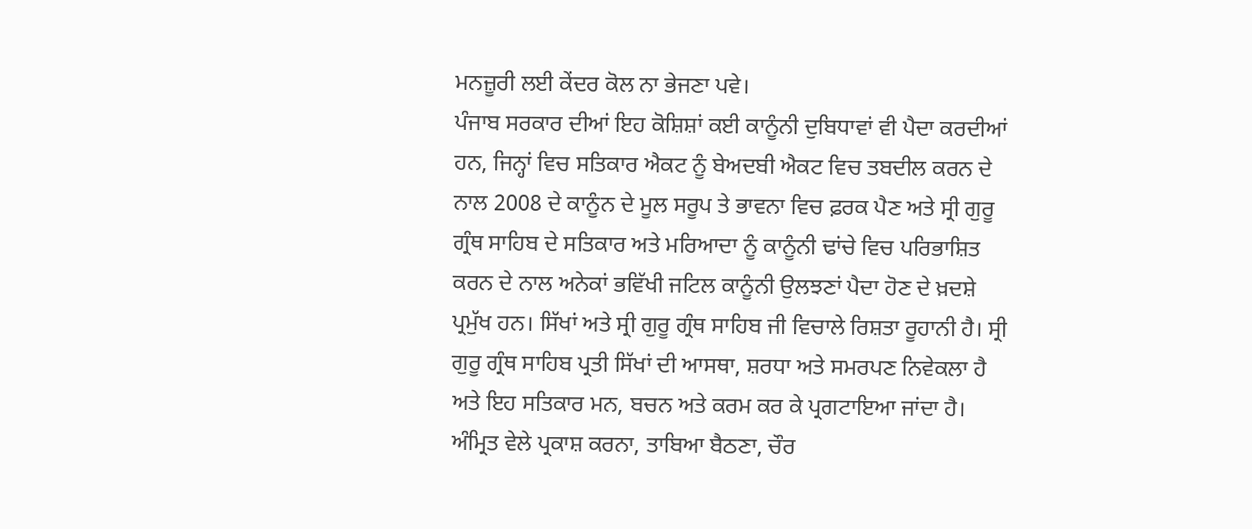ਮਨਜ਼ੂਰੀ ਲਈ ਕੇਂਦਰ ਕੋਲ ਨਾ ਭੇਜਣਾ ਪਵੇ।
ਪੰਜਾਬ ਸਰਕਾਰ ਦੀਆਂ ਇਹ ਕੋਸ਼ਿਸ਼ਾਂ ਕਈ ਕਾਨੂੰਨੀ ਦੁਬਿਧਾਵਾਂ ਵੀ ਪੈਦਾ ਕਰਦੀਆਂ ਹਨ, ਜਿਨ੍ਹਾਂ ਵਿਚ ਸਤਿਕਾਰ ਐਕਟ ਨੂੰ ਬੇਅਦਬੀ ਐਕਟ ਵਿਚ ਤਬਦੀਲ ਕਰਨ ਦੇ ਨਾਲ 2008 ਦੇ ਕਾਨੂੰਨ ਦੇ ਮੂਲ ਸਰੂਪ ਤੇ ਭਾਵਨਾ ਵਿਚ ਫ਼ਰਕ ਪੈਣ ਅਤੇ ਸ੍ਰੀ ਗੁਰੂ ਗ੍ਰੰਥ ਸਾਹਿਬ ਦੇ ਸਤਿਕਾਰ ਅਤੇ ਮਰਿਆਦਾ ਨੂੰ ਕਾਨੂੰਨੀ ਢਾਂਚੇ ਵਿਚ ਪਰਿਭਾਸ਼ਿਤ ਕਰਨ ਦੇ ਨਾਲ ਅਨੇਕਾਂ ਭਵਿੱਖੀ ਜਟਿਲ ਕਾਨੂੰਨੀ ਉਲਝਣਾਂ ਪੈਦਾ ਹੋਣ ਦੇ ਖ਼ਦਸ਼ੇ ਪ੍ਰਮੁੱਖ ਹਨ। ਸਿੱਖਾਂ ਅਤੇ ਸ੍ਰੀ ਗੁਰੂ ਗ੍ਰੰਥ ਸਾਹਿਬ ਜੀ ਵਿਚਾਲੇ ਰਿਸ਼ਤਾ ਰੂਹਾਨੀ ਹੈ। ਸ੍ਰੀ ਗੁਰੂ ਗ੍ਰੰਥ ਸਾਹਿਬ ਪ੍ਰਤੀ ਸਿੱਖਾਂ ਦੀ ਆਸਥਾ, ਸ਼ਰਧਾ ਅਤੇ ਸਮਰਪਣ ਨਿਵੇਕਲਾ ਹੈ ਅਤੇ ਇਹ ਸਤਿਕਾਰ ਮਨ, ਬਚਨ ਅਤੇ ਕਰਮ ਕਰ ਕੇ ਪ੍ਰਗਟਾਇਆ ਜਾਂਦਾ ਹੈ। ਅੰਮ੍ਰਿਤ ਵੇਲੇ ਪ੍ਰਕਾਸ਼ ਕਰਨਾ, ਤਾਬਿਆ ਬੈਠਣਾ, ਚੌਰ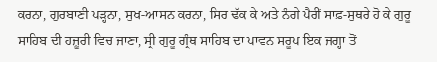ਕਰਨਾ, ਗੁਰਬਾਣੀ ਪੜ੍ਹਨਾ, ਸੁਖ-ਆਸਨ ਕਰਨਾ, ਸਿਰ ਢੱਕ ਕੇ ਅਤੇ ਨੰਗੇ ਪੈਰੀਂ ਸਾਫ਼-ਸੁਥਰੇ ਹੋ ਕੇ ਗੁਰੂ ਸਾਹਿਬ ਦੀ ਹਜ਼ੂਰੀ ਵਿਚ ਜਾਣਾ, ਸ੍ਰੀ ਗੁਰੂ ਗ੍ਰੰਥ ਸਾਹਿਬ ਦਾ ਪਾਵਨ ਸਰੂਪ ਇਕ ਜਗ੍ਹਾ ਤੋਂ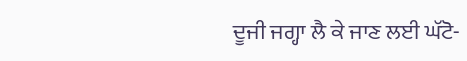ਦੂਜੀ ਜਗ੍ਹਾ ਲੈ ਕੇ ਜਾਣ ਲਈ ਘੱਟੋ-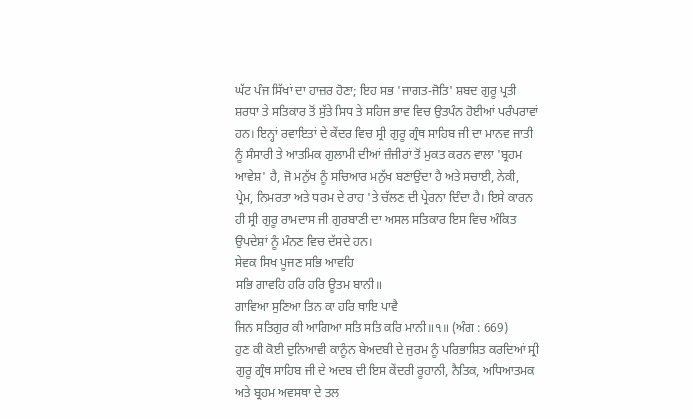ਘੱਟ ਪੰਜ ਸਿੱਖਾਂ ਦਾ ਹਾਜ਼ਰ ਹੋਣਾ; ਇਹ ਸਭ 'ਜਾਗਤ-ਜੋਤਿ' ਸ਼ਬਦ ਗੁਰੂ ਪ੍ਰਤੀ ਸ਼ਰਧਾ ਤੇ ਸਤਿਕਾਰ ਤੋਂ ਸੁੱਤੇ ਸਿਧ ਤੇ ਸਹਿਜ ਭਾਵ ਵਿਚ ਉਤਪੰਨ ਹੋਈਆਂ ਪਰੰਪਰਾਵਾਂ ਹਨ। ਇਨ੍ਹਾਂ ਰਵਾਇਤਾਂ ਦੇ ਕੇਂਦਰ ਵਿਚ ਸ੍ਰੀ ਗੁਰੂ ਗ੍ਰੰਥ ਸਾਹਿਬ ਜੀ ਦਾ ਮਾਨਵ ਜਾਤੀ ਨੂੰ ਸੰਸਾਰੀ ਤੇ ਆਤਮਿਕ ਗੁਲਾਮੀ ਦੀਆਂ ਜ਼ੰਜੀਰਾਂ ਤੋਂ ਮੁਕਤ ਕਰਨ ਵਾਲਾ 'ਬ੍ਰਹਮ ਆਵੇਸ਼' ਹੈ, ਜੋ ਮਨੁੱਖ ਨੂੰ ਸਚਿਆਰ ਮਨੁੱਖ ਬਣਾਉਂਦਾ ਹੈ ਅਤੇ ਸਚਾਈ, ਨੇਕੀ, ਪ੍ਰੇਮ, ਨਿਮਰਤਾ ਅਤੇ ਧਰਮ ਦੇ ਰਾਹ 'ਤੇ ਚੱਲਣ ਦੀ ਪ੍ਰੇਰਨਾ ਦਿੰਦਾ ਹੈ। ਇਸੇ ਕਾਰਨ ਹੀ ਸ੍ਰੀ ਗੁਰੂ ਰਾਮਦਾਸ ਜੀ ਗੁਰਬਾਣੀ ਦਾ ਅਸਲ ਸਤਿਕਾਰ ਇਸ ਵਿਚ ਅੰਕਿਤ ਉਪਦੇਸ਼ਾਂ ਨੂੰ ਮੰਨਣ ਵਿਚ ਦੱਸਦੇ ਹਨ।
ਸੇਵਕ ਸਿਖ ਪੂਜਣ ਸਭਿ ਆਵਹਿ
ਸਭਿ ਗਾਵਹਿ ਹਰਿ ਹਰਿ ਊਤਮ ਬਾਨੀ॥
ਗਾਵਿਆ ਸੁਣਿਆ ਤਿਨ ਕਾ ਹਰਿ ਥਾਇ ਪਾਵੈ
ਜਿਨ ਸਤਿਗੁਰ ਕੀ ਆਗਿਆ ਸਤਿ ਸਤਿ ਕਰਿ ਮਾਨੀ॥੧॥ (ਅੰਗ : 669)
ਹੁਣ ਕੀ ਕੋਈ ਦੁਨਿਆਵੀ ਕਾਨੂੰਨ ਬੇਅਦਬੀ ਦੇ ਜੁਰਮ ਨੂੰ ਪਰਿਭਾਸ਼ਿਤ ਕਰਦਿਆਂ ਸ੍ਰੀ ਗੁਰੂ ਗ੍ਰੰਥ ਸਾਹਿਬ ਜੀ ਦੇ ਅਦਬ ਦੀ ਇਸ ਕੇਂਦਰੀ ਰੂਹਾਨੀ, ਨੈਤਿਕ, ਅਧਿਆਤਮਕ ਅਤੇ ਬ੍ਰਹਮ ਅਵਸਥਾ ਦੇ ਤਲ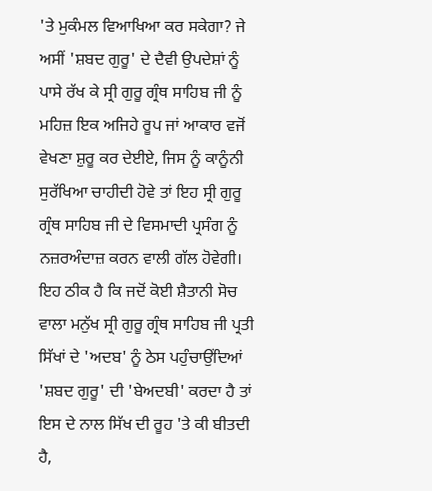'ਤੇ ਮੁਕੰਮਲ ਵਿਆਖਿਆ ਕਰ ਸਕੇਗਾ? ਜੇ ਅਸੀਂ 'ਸ਼ਬਦ ਗੁਰੂ' ਦੇ ਦੈਵੀ ਉਪਦੇਸ਼ਾਂ ਨੂੰ ਪਾਸੇ ਰੱਖ ਕੇ ਸ੍ਰੀ ਗੁਰੂ ਗ੍ਰੰਥ ਸਾਹਿਬ ਜੀ ਨੂੰ ਮਹਿਜ਼ ਇਕ ਅਜਿਹੇ ਰੂਪ ਜਾਂ ਆਕਾਰ ਵਜੋਂ ਵੇਖਣਾ ਸ਼ੁਰੂ ਕਰ ਦੇਈਏ, ਜਿਸ ਨੂੰ ਕਾਨੂੰਨੀ ਸੁਰੱਖਿਆ ਚਾਹੀਦੀ ਹੋਵੇ ਤਾਂ ਇਹ ਸ੍ਰੀ ਗੁਰੂ ਗ੍ਰੰਥ ਸਾਹਿਬ ਜੀ ਦੇ ਵਿਸਮਾਦੀ ਪ੍ਰਸੰਗ ਨੂੰ ਨਜ਼ਰਅੰਦਾਜ਼ ਕਰਨ ਵਾਲੀ ਗੱਲ ਹੋਵੇਗੀ। ਇਹ ਠੀਕ ਹੈ ਕਿ ਜਦੋਂ ਕੋਈ ਸ਼ੈਤਾਨੀ ਸੋਚ ਵਾਲਾ ਮਨੁੱਖ ਸ੍ਰੀ ਗੁਰੂ ਗ੍ਰੰਥ ਸਾਹਿਬ ਜੀ ਪ੍ਰਤੀ ਸਿੱਖਾਂ ਦੇ 'ਅਦਬ' ਨੂੰ ਠੇਸ ਪਹੁੰਚਾਉਂਦਿਆਂ 'ਸ਼ਬਦ ਗੁਰੂ' ਦੀ 'ਬੇਅਦਬੀ' ਕਰਦਾ ਹੈ ਤਾਂ ਇਸ ਦੇ ਨਾਲ ਸਿੱਖ ਦੀ ਰੂਹ 'ਤੇ ਕੀ ਬੀਤਦੀ ਹੈ,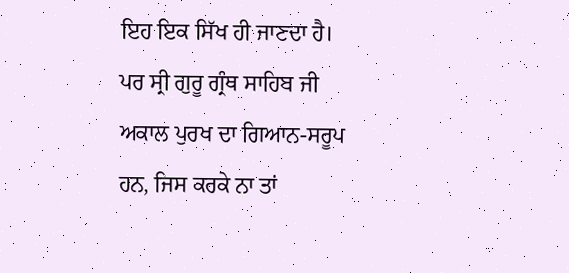ਇਹ ਇਕ ਸਿੱਖ ਹੀ ਜਾਣਦਾ ਹੈ। ਪਰ ਸ੍ਰੀ ਗੁਰੂ ਗ੍ਰੰਥ ਸਾਹਿਬ ਜੀ ਅਕਾਲ ਪੁਰਖ ਦਾ ਗਿਆਨ-ਸਰੂਪ ਹਨ, ਜਿਸ ਕਰਕੇ ਨਾ ਤਾਂ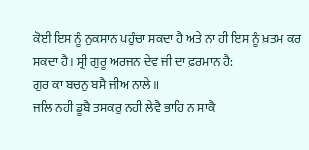ਕੋਈ ਇਸ ਨੂੰ ਨੁਕਸਾਨ ਪਹੁੰਚਾ ਸਕਦਾ ਹੈ ਅਤੇ ਨਾ ਹੀ ਇਸ ਨੂੰ ਖ਼ਤਮ ਕਰ ਸਕਦਾ ਹੈ। ਸ੍ਰੀ ਗੁਰੂ ਅਰਜਨ ਦੇਵ ਜੀ ਦਾ ਫ਼ਰਮਾਨ ਹੈ:
ਗੁਰ ਕਾ ਬਚਨੁ ਬਸੈ ਜੀਅ ਨਾਲੇ॥
ਜਲਿ ਨਹੀ ਡੂਬੈ ਤਸਕਰੁ ਨਹੀ ਲੇਵੈ ਭਾਹਿ ਨ ਸਾਕੈ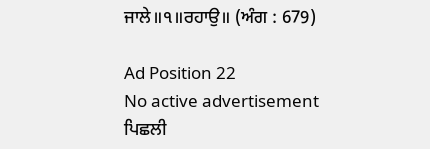ਜਾਲੇ॥੧॥ਰਹਾਉ॥ (ਅੰਗ : 679)

Ad Position 22
No active advertisement
ਪਿਛਲੀ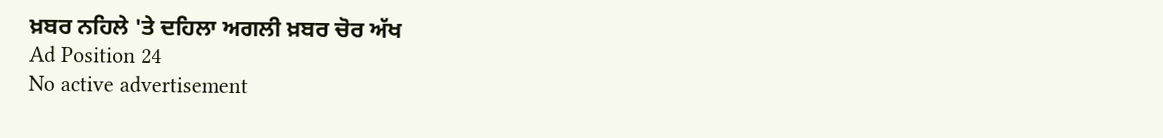ਖ਼ਬਰ ਨਹਿਲੇ 'ਤੇ ਦਹਿਲਾ ਅਗਲੀ ਖ਼ਬਰ ਚੋਰ ਅੱਖ
Ad Position 24
No active advertisement